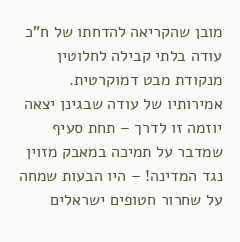מובן שהקריאה להדחתו של ח"כ עודה בלתי קבילה לחלוטין מנקודת מבט דמוקרטית. אמירותיו של עודה שבגינן יצאה יוזמה זו לדרך – תחת סעיף שמדבר על תמיכה במאבק מזוין נגד המדינה! – היו הבעות שמחה על שחרור חטופים ישראלים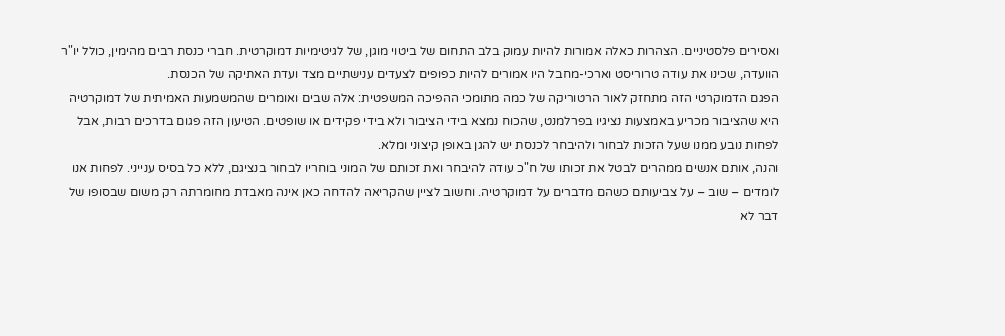ואסירים פלסטיניים. הצהרות כאלה אמורות להיות עמוק בלב התחום של ביטוי מוגן, של לגיטימיות דמוקרטית. חברי כנסת רבים מהימין, כולל יו"ר הוועדה, שכינו את עודה טרוריסט וארכי-מחבל היו אמורים להיות כפופים לצעדים ענישתיים מצד ועדת האתיקה של הכנסת.
הפגם הדמוקרטי הזה מתחזק לאור הרטוריקה של כמה מתומכי ההפיכה המשפטית: אלה שבים ואומרים שהמשמעות האמיתית של דמוקרטיה היא שהציבור מכריע באמצעות נציגיו בפרלמנט, שהכוח נמצא בידי הציבור ולא בידי פקידים או שופטים. הטיעון הזה פגום בדרכים רבות, אבל לפחות נובע ממנו שעל הזכות לבחור ולהיבחר לכנסת יש להגן באופן קיצוני ומלא.
והנה, אותם אנשים ממהרים לבטל את זכותו של ח"כ עודה להיבחר ואת זכותם של המוני בוחריו לבחור בנציגם, ללא כל בסיס ענייני. לפחות אנו לומדים – שוב – על צביעותם כשהם מדברים על דמוקרטיה. וחשוב לציין שהקריאה להדחה כאן אינה מאבדת מחומרתה רק משום שבסופו של דבר לא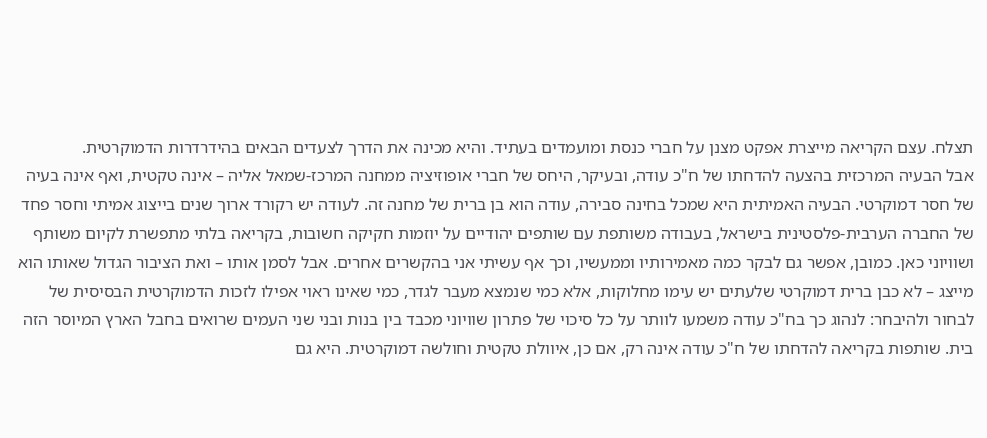תצלח. עצם הקריאה מייצרת אפקט מצנן על חברי כנסת ומועמדים בעתיד. והיא מכינה את הדרך לצעדים הבאים בהידרדרות הדמוקרטית.
אבל הבעיה המרכזית בהצעה להדחתו של ח"כ עודה, ובעיקר, היחס של חברי אופוזיציה ממחנה המרכז-שמאל אליה – אינה טקטית, ואף אינה בעיה של חסר דמוקרטי. הבעיה האמיתית היא שמכל בחינה סבירה, עודה הוא בן ברית של מחנה זה. לעודה יש רקורד ארוך שנים בייצוג אמיתי וחסר פחד של החברה הערבית-פלסטינית בישראל, בעבודה משותפת עם שותפים יהודיים על יוזמות חקיקה חשובות, בקריאה בלתי מתפשרת לקיום משותף ושוויוני כאן. כמובן, אפשר גם לבקר כמה מאמירותיו וממעשיו, וכך אף עשיתי אני בהקשרים אחרים. אבל לסמן אותו – ואת הציבור הגדול שאותו הוא מייצג – לא כבן ברית דמוקרטי שלעתים יש עימו מחלוקות, אלא כמי שנמצא מעבר לגדר, כמי שאינו ראוי אפילו לזכות הדמוקרטית הבסיסית של לבחור ולהיבחר: לנהוג כך בח"כ עודה משמעו לוותר על כל סיכוי של פתרון שוויוני מכבד בין בנות ובני שני העמים שרואים בחבל הארץ המיוסר הזה בית. שותפות בקריאה להדחתו של ח"כ עודה אינה רק, אם כן, איוולת טקטית וחולשה דמוקרטית. היא גם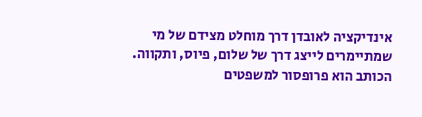אינדיקציה לאובדן דרך מוחלט מצידם של מי שמתיימרים לייצג דרך של שלום, פיוס, ותקווה.
הכותב הוא פרופסור למשפטים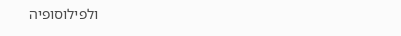ולפילוסופיה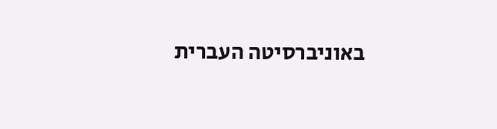באוניברסיטה העברית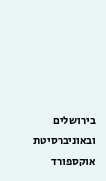בירושלים ובאוניברסיטת אוקספורד